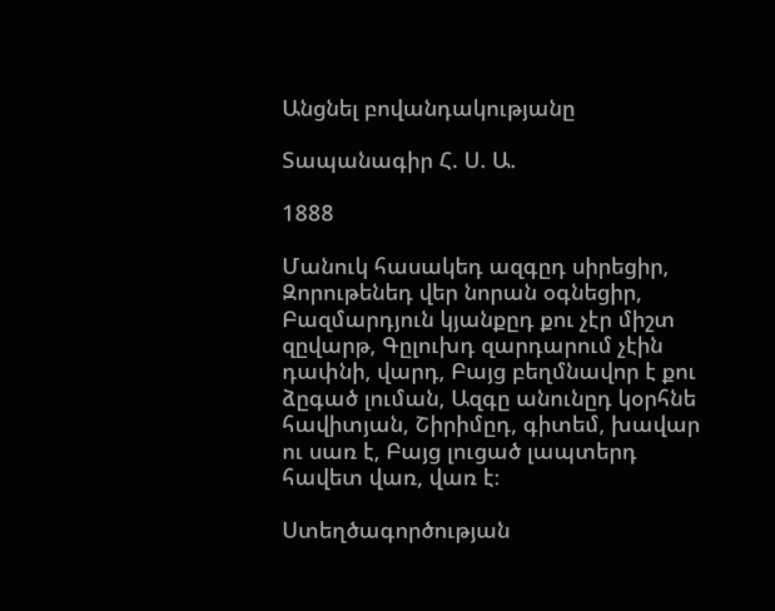Անցնել բովանդակությանը

Տապանագիր Հ. Ս. Ա.

1888

Մանուկ հասակեդ ազգըդ սիրեցիր, Զորութենեդ վեր նորան օգնեցիր, Բազմարդյուն կյանքըդ քու չէր միշտ զըվարթ, Գըլուխդ զարդարում չէին դափնի, վարդ, Բայց բեղմնավոր է քու ձըգած լուման, Ազգը անունըդ կօրհնե հավիտյան, Շիրիմըդ, գիտեմ, խավար ու սառ է, Բայց լուցած լապտերդ հավետ վառ, վառ է։

Ստեղծագործության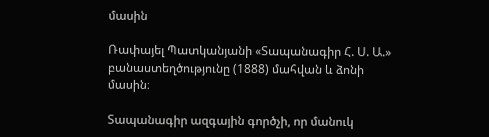մասին

Ռափայել Պատկանյանի «Տապանագիր Հ. Ս. Ա.» բանաստեղծությունը (1888) մահվան և ձոնի մասին։

Տապանագիր ազգային գործչի, որ մանուկ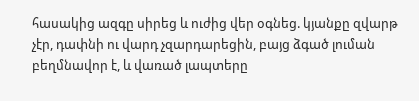հասակից ազգը սիրեց և ուժից վեր օգնեց. կյանքը զվարթ չէր, դափնի ու վարդ չզարդարեցին, բայց ձգած լուման բեղմնավոր է, և վառած լապտերը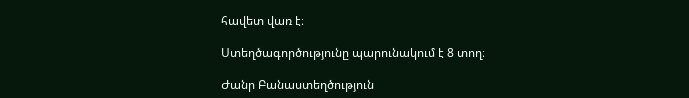հավետ վառ է։

Ստեղծագործությունը պարունակում է 8 տող։

Ժանր Բանաստեղծություն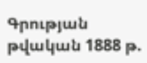Գրության թվական 1888 թ.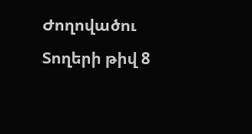Ժողովածու
Տողերի թիվ 8